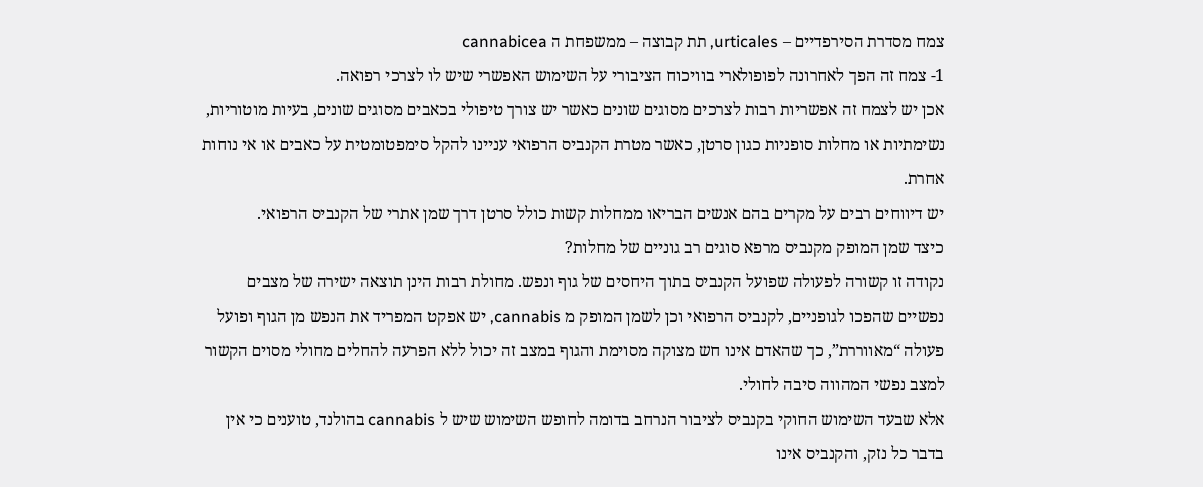צמח מסדרת הסירפדיים – urticales, תת קבוצה – ממשפחת ה cannabicea
1- צמח זה הפך לאחרונה לפופולארי בוויכוח הציבורי על השימוש האפשרי שיש לו לצרכי רפואה.
אכן יש לצמח זה אפשריות רבות לצרכים מסוגים שונים כאשר יש צורך טיפולי בכאבים מסוגים שונים, בעיות מוטוריות, נשימתיות או מחלות סופניות כגון סרטן, כאשר מטרת הקנביס הרפואי עניינו להקל סימפטומטית על כאבים או אי נוחות אחרת.
יש דיווחים רבים על מקרים בהם אנשים הבריאו ממחלות קשות כולל סרטן דרך שמן אתרי של הקנביס הרפואי.
כיצד שמן המופק מקנביס מרפא סוגים רב גוניים של מחלות?
נקודה זו קשורה לפעולה שפועל הקנביס בתוך היחסים של גוף ונפש. מחולת רבות הינן תוצאה ישירה של מצבים נפשיים שהפכו לגופניים, לקנביס הרפואי וכן לשמן המופק מ cannabis, יש אפקט המפריד את הנפש מן הגוף ופועל פעולה “מאווררת”, כך שהאדם אינו חש מצוקה מסוימת והגוף במצב זה יכול ללא הפרעה להחלים מחולי מסוים הקשור למצב נפשי המהווה סיבה לחולי.
אלא שבעד השימוש החוקי בקנביס לציבור הנרחב בדומה לחופש השימוש שיש ל cannabis בהולנד, טוענים כי אין בדבר כל נזק, והקנביס אינו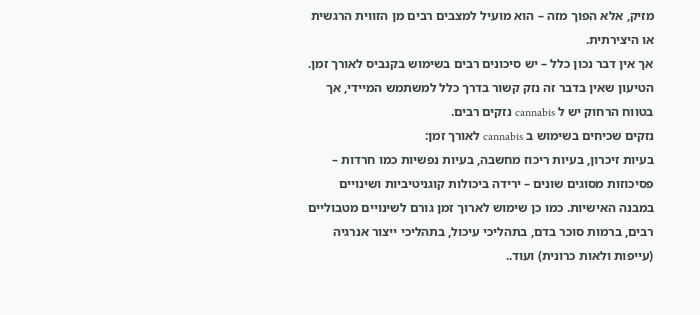מזיק, אלא הפוך מזה – הוא מועיל למצבים רבים מן הזווית הרגשית או היצירתית.
אך אין דבר נכון כלל – יש סיכונים רבים בשימוש בקנביס לאורך זמן. הטיעון שאין בדבר זה נזק קשור בדרך כלל למשתמש המיידי, אך בטווח הרחוק יש ל cannabis נזקים רבים.
נזקים שכיחים בשימוש ב cannabis לאורך זמן:
בעיות זיכרון, בעיות ריכוז מחשבה, בעיות נפשיות כמו חרדות – פסיכוזות מסוגים שונים – ירידה ביכולות קוגניטיביות ושינויים במבנה האישיות. כמו כן שימוש לארוך זמן גורם לשינויים מטבוליים רבים, ברמות סוכר בדם, בתהליכי עיכול, בתהליכי ייצור אנרגיה (עייפות ולאות כרונית) ועוד..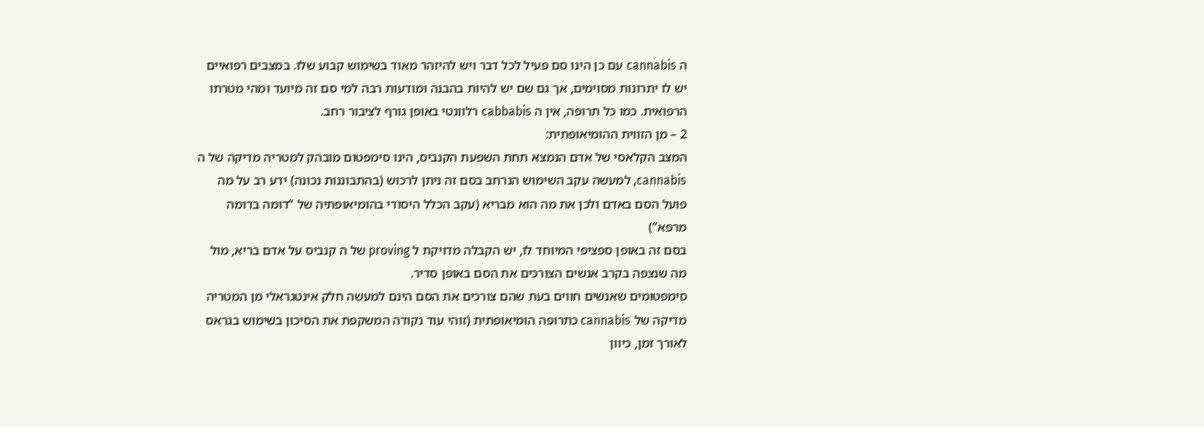ה cannabis עם כן הינו סם פעיל לכל דבר ויש להיזהר מאוד בשימוש קבוע שלו. במצבים רפואיים יש לו יתרונות מסוימים, אך גם שם יש להיות בהבנה ומודעות רבה למי סם זה מיועד ומהי מטרתו הרפואית. כמו כל תרופה, אין ה cabbabis רלוונטי באופן גורף לציבור רחב.
2 – מן הזווית ההומיאופתית:
המצב הקלאסי של אדם הנמצא תחת השפעת הקנביס, הינו סימפטום מובהק למטריה מדיקה של ה cannabis, למעשה עקב השימוש הנרחב בסם זה ניתן לרכוש (בהתבוננות נכונה) ידע רב על מה פועל הסם באדם ולכן את מה הוא מבריא (עקב הכלל היסודי בהומיאופתיה של “דומה בדומה מרפא”)
בסם זה באופן ספציפי המיוחד לו, יש הקבלה מדויקת ל proving של ה קנביס על אדם בריא, מול מה שנצפה בקרב אנשים הצורכים את הסם באופן סדיר.
סימפטומים שאנשים חווים בעת שהם צורכים את הסם הינם למעשה חלק אינטגראלי מן המטריה מדיקה של cannabis כתרופה הומיאופתית (זוהי עוד נקודה המשקפת את הסיכון בשימוש בגראס לאורך זמן, כיוון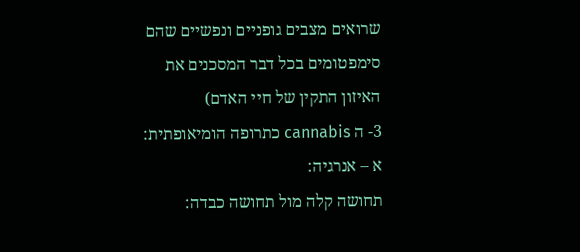שרואים מצבים גופניים ונפשיים שהם סימפטומים בכל דבר המסכנים את האיזון התקין של חיי האדם)
3- ה cannabis כתרופה הומיאופתית:
א – אנרגיה:
תחושה קלה מול תחושה כבדה: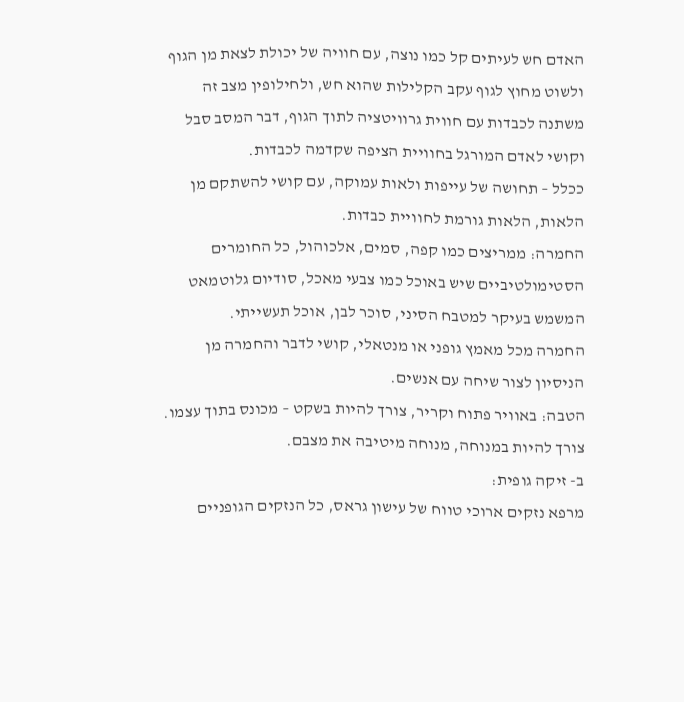האדם חש לעיתים קל כמו נוצה, עם חוויה של יכולת לצאת מן הגוף ולשוט מחוץ לגוף עקב הקלילות שהוא חש, ולחילופין מצב זה משתנה לכבדות עם חווית גרוויטציה לתוך הגוף, דבר המסב סבל וקושי לאדם המורגל בחוויית הציפה שקדמה לכבדות.
ככלל – תחושה של עייפות ולאות עמוקה, עם קושי להשתקם מן הלאות, הלאות גורמת לחוויית כבדות.
החמרה: ממריצים כמו קפה, סמים, אלכוהול, כל החומרים הסטימולטיביים שיש באוכל כמו צבעי מאכל, סודיום גלוטמאט המשמש בעיקר למטבח הסיני, סוכר לבן, אוכל תעשייתי.
החמרה מכל מאמץ גופני או מנטאלי, קושי לדבר והחמרה מן הניסיון לצור שיחה עם אנשים.
הטבה: באוויר פתוח וקריר, צורך להיות בשקט – מכונס בתוך עצמו. צורך להיות במנוחה, מנוחה מיטיבה את מצבם.
ב- זיקה גופית:
מרפא נזקים ארוכי טווח של עישון גראס, כל הנזקים הגופניים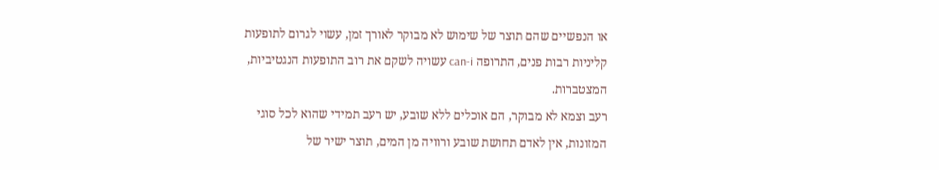או הנפשיים שהם תוצר של שימוש לא מבוקר לאורך זמן, עשוי לגרום לתופעות קליניות רבות פנים, התרופה can-i עשויה לשקם את רוב התופעות הנגטיביות, המצטברות.
רעב וצמא לא מבוקר, הם אוכלים ללא שובע, יש רעב תמידי שהוא לכל סוגי המזונות, אין לאדם תחושת שובע ורוויה מן המים, תוצר ישיר של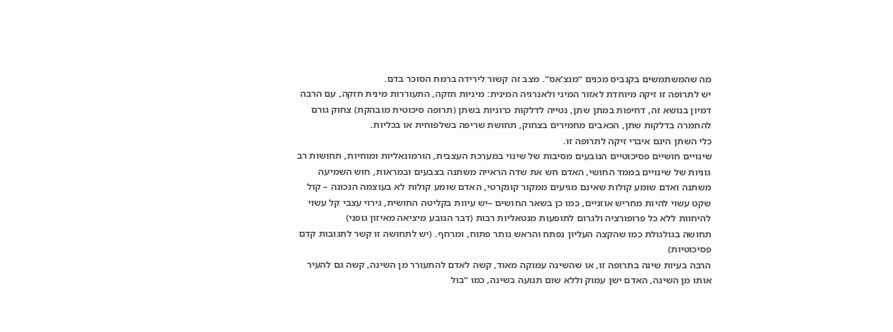מה שהמשתמשים בקנביס מכנים “מנצ’אס”. מצב זה קשור לירידה ברמת הסוכר בדם.
יש לתרופה זו זיקה מיוחדת לאזור המיני ולאנרגיה המינית: מיניות חזקה, התעוררות מינית חזקה, עם הרבה דמיון בנושא זה, דחיפות במתן שתן, נטייה לדלקות כרוניות בשתן (תרופה סיכוטית מובהקת) צחוק גורם להחמרה בדלקות שתן, הכאבים מחמירים בצחוק, תחושת שריפה בשלפוחית או בכליות.
כלי השתן הינם איברי זיקה לתרופה זו.
שינויים חושיים פסיכוטיים הנובעים מסיבות של שינוי במערכת העצבית, הורמונאליות ומוחיות, תחושות רב גוניות של שינויים בממד החושי, האדם חש את שדה הראייה משתנה בצבעים ובמראות, חוש השמיעה משתנה ואדם שומע קולות שאינם מגיעים ממקור קונקרטי, האדם שומע קולות לא בעוצמה הנכונה – קול שקט עשוי להיות מחריש אוזניים, כמו כן בשאר החושים –יש עיוות בקליטה החושית, גירוי עצבי קל עשוי להיחוות ללא כל פרופורציה ולגרום לתופעות מנטאליות רבות (דבר הנובע מיציאה מאיזון גופני)
תחושה בגולגולת כמו שהקצה העליון נפתח והראש נותר פתוח, ומרחף. (יש לתחושה זו קשר לתגובות קדם פסיכוטיות)
הרבה בעיות שינה בתרופה זו, או שהשינה עמוקה מאוד, קשה לאדם להתעורר מן השינה, קשה גם להעיר אותו מן השינה, האדם ישן עמוק וללא שום תנועה בשינה, כמו “בול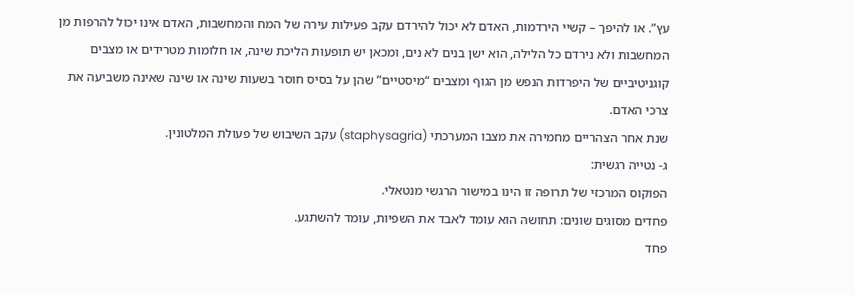עץ”. או להיפך – קשיי הירדמות, האדם לא יכול להירדם עקב פעילות עירה של המח והמחשבות, האדם אינו יכול להרפות מן המחשבות ולא נירדם כל הלילה, הוא ישן בנים לא נים, ומכאן יש תופעות הליכת שינה, או חלומות מטרידים או מצבים קוגניטיביים של היפרדות הנפש מן הגוף ומצבים “מיסטיים” שהן על בסיס חוסר בשעות שינה או שינה שאינה משביעה את צרכי האדם.
שנת אחר הצהריים מחמירה את מצבו המערכתי (staphysagria) עקב השיבוש של פעולת המלטונין.
ג- נטייה רגשית:
הפוקוס המרכזי של תרופה זו הינו במישור הרגשי מנטאלי.
פחדים מסוגים שונים: תחושה הוא עומד לאבד את השפיות, עומד להשתגע.
פחד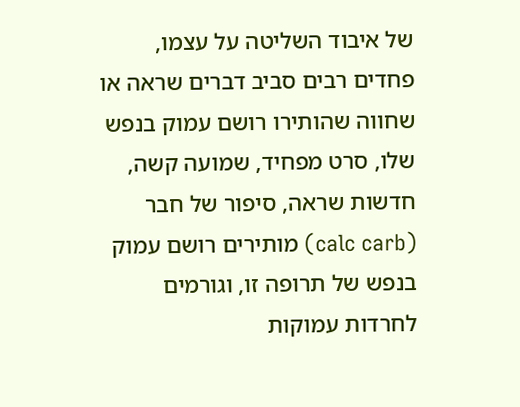של איבוד השליטה על עצמו, פחדים רבים סביב דברים שראה או שחווה שהותירו רושם עמוק בנפש שלו, סרט מפחיד, שמועה קשה, חדשות שראה, סיפור של חבר (calc carb) מותירים רושם עמוק בנפש של תרופה זו, וגורמים לחרדות עמוקות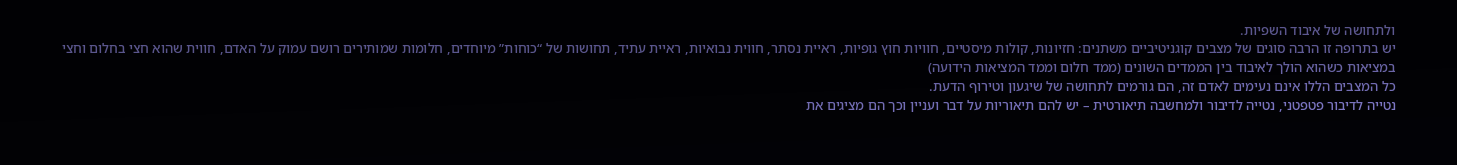ולתחושה של איבוד השפיות.
יש בתרופה זו הרבה סוגים של מצבים קוגניטיביים משתנים: חזיונות, קולות מיסטיים, חוויות חוץ גופיות, ראיית נסתר, חווית נבואיות, ראיית עתיד, תחושות של “כוחות” מיוחדים, חלומות שמותירים רושם עמוק על האדם, חווית שהוא חצי בחלום וחצי במציאות כשהוא הולך לאיבוד בין הממדים השונים (ממד חלום וממד המציאות הידועה)
כל המצבים הללו אינם נעימים לאדם זה, הם גורמים לתחושה של שיגעון וטירוף הדעת.
נטייה לדיבור פטפטני, נטייה לדיבור ולמחשבה תיאורטית – יש להם תיאוריות על דבר ועניין וכך הם מציגים את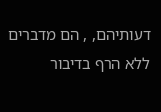דעותיהם, , הם מדברים ללא הרף בדיבור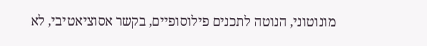מונוטוני, הנוטה לתכנים פילוסופיים, בקשר אסוציאטיבי, לא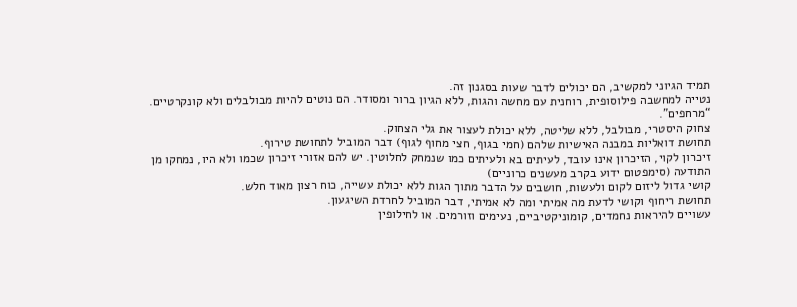תמיד הגיוני למקשיב, הם יכולים לדבר שעות בסגנון זה.
נטייה למחשבה פילוסופית, רוחנית עם מחשה והגות, ללא הגיון ברור ומסודר. הם נוטים להיות מבולבלים ולא קונקרטיים. “מרחפים”.
צחוק היסטרי, מבולבל, ללא שליטה, ללא יכולת לעצור את גלי הצחוק.
תחושת דואליות במבנה האישיות שלהם (חמי בגוף, חצי מחוף לגוף) דבר המוביל לתחושת טירוף.
זיכרון לקוי, הזיכרון אינו עובד, לעיתים בא ולעיתים כמו שנמחק לחלוטין. יש להם אזורי זיכרון שכמו ולא היו, נמחקו מן התודעה (סימפטום ידוע בקרב מעשנים כרוניים)
קושי גדול ליזום לקום ולעשות, חושבים על הדבר מתוך הגות ללא יכולת עשייה, כוח רצון מאוד חלש.
תחושת ריחוף וקושי לדעת מה אמיתי ומה לא אמיתי, דבר המוביל לחרדת השיגעון.
עשויים להיראות נחמדים, קומוניקטיביים, נעימים וזורמים. או לחילופין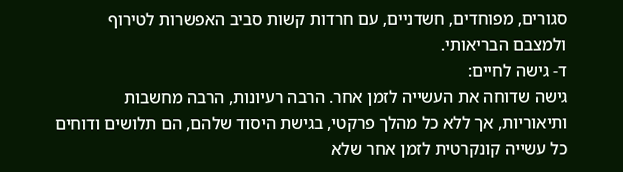סגורים, מפוחדים, חשדניים, עם חרדות קשות סביב האפשרות לטירוף ולמצבם הבריאותי.
ד- גישה לחיים:
גישה שדוחה את העשייה לזמן אחר. הרבה רעיונות, הרבה מחשבות ותיאוריות, אך ללא כל מהלך פרקטי, בגישת היסוד שלהם, הם תלושים ודוחים כל עשייה קונקרטית לזמן אחר שלא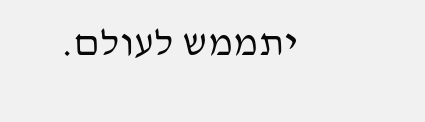יתממש לעולם.